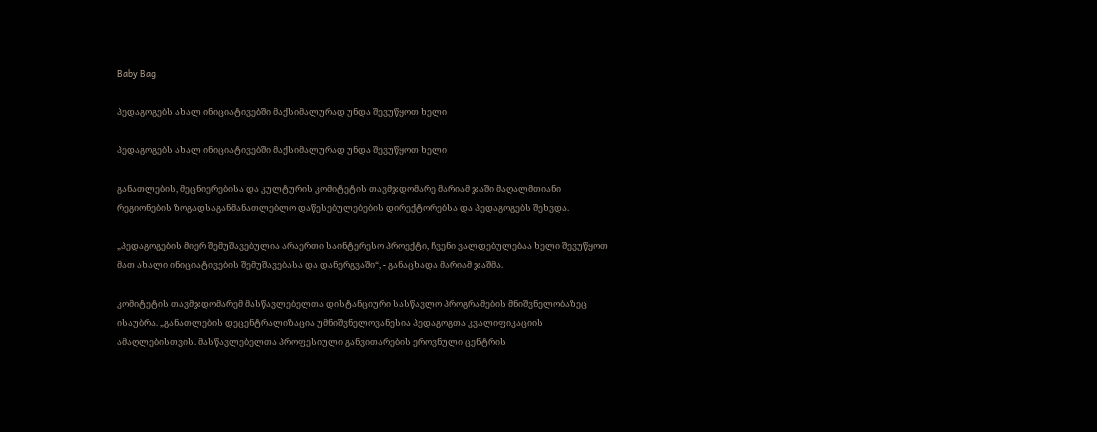Baby Bag

პედაგოგებს ახალ ინიციატივებში მაქსიმალურად უნდა შევუწყოთ ხელი

პედაგოგებს ახალ ინიციატივებში მაქსიმალურად უნდა შევუწყოთ ხელი

განათლების, მეცნიერებისა და კულტურის კომიტეტის თავმჯდომარე მარიამ ჯაში მაღალმთიანი რეგიონების ზოგადსაგანმანათლებლო დაწესებულებების დირექტორებსა და პედაგოგებს შეხვდა.

„პედაგოგების მიერ შემუშავებულია არაერთი საინტერესო პროექტი, ჩვენი ვალდებულებაა ხელი შევუწყოთ მათ ახალი ინიციატივების შემუშავებასა და დანერგვაში“, - განაცხადა მარიამ ჯაშმა.

კომიტეტის თავმჯდომარემ მასწავლებელთა დისტანციური სასწავლო პროგრამების მნიშვნელობაზეც ისაუბრა. „განათლების დეცენტრალიზაცია უმნიშვნელოვანესია პედაგოგთა კვალიფიკაციის ამაღლებისთვის. მასწავლებელთა პროფესიული განვითარების ეროვნული ცენტრის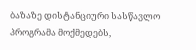ბაზაზე დისტანციური სასწავლო პროგრამა მოქმედებს,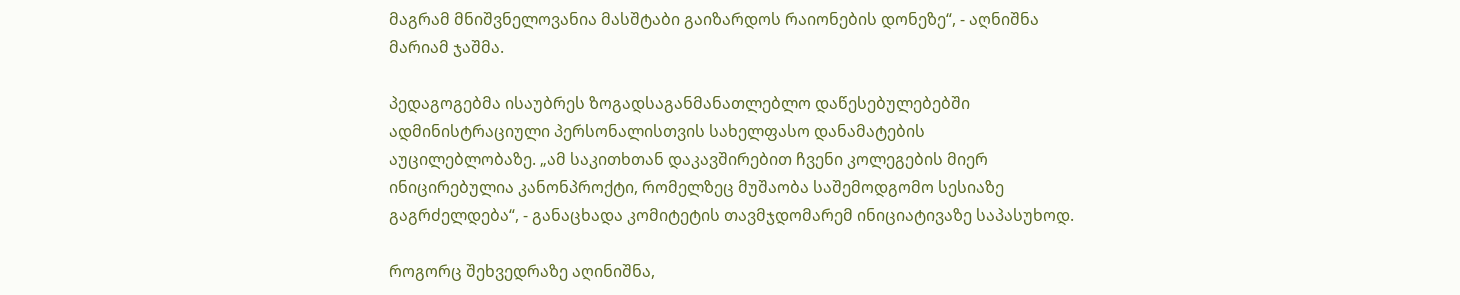მაგრამ მნიშვნელოვანია მასშტაბი გაიზარდოს რაიონების დონეზე“, - აღნიშნა მარიამ ჯაშმა.

პედაგოგებმა ისაუბრეს ზოგადსაგანმანათლებლო დაწესებულებებში ადმინისტრაციული პერსონალისთვის სახელფასო დანამატების აუცილებლობაზე. „ამ საკითხთან დაკავშირებით ჩვენი კოლეგების მიერ ინიცირებულია კანონპროქტი, რომელზეც მუშაობა საშემოდგომო სესიაზე გაგრძელდება“, - განაცხადა კომიტეტის თავმჯდომარემ ინიციატივაზე საპასუხოდ.

როგორც შეხვედრაზე აღინიშნა,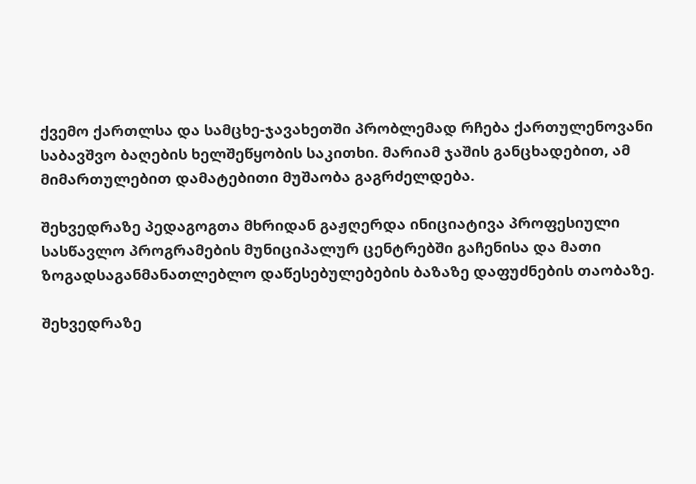ქვემო ქართლსა და სამცხე-ჯავახეთში პრობლემად რჩება ქართულენოვანი საბავშვო ბაღების ხელშეწყობის საკითხი. მარიამ ჯაშის განცხადებით, ამ მიმართულებით დამატებითი მუშაობა გაგრძელდება.

შეხვედრაზე პედაგოგთა მხრიდან გაჟღერდა ინიციატივა პროფესიული სასწავლო პროგრამების მუნიციპალურ ცენტრებში გაჩენისა და მათი ზოგადსაგანმანათლებლო დაწესებულებების ბაზაზე დაფუძნების თაობაზე.

შეხვედრაზე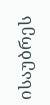ისაუბრეს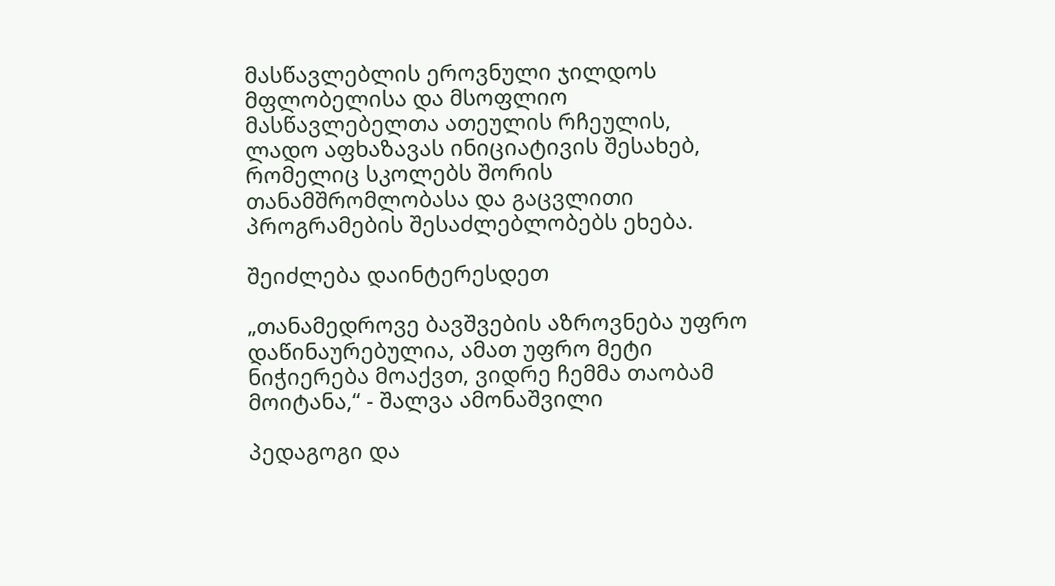მასწავლებლის ეროვნული ჯილდოს მფლობელისა და მსოფლიო მასწავლებელთა ათეულის რჩეულის, ლადო აფხაზავას ინიციატივის შესახებ, რომელიც სკოლებს შორის თანამშრომლობასა და გაცვლითი პროგრამების შესაძლებლობებს ეხება.

შეიძლება დაინტერესდეთ

„თანამედროვე ბავშვების აზროვნება უფრო დაწინაურებულია, ამათ უფრო მეტი ნიჭიერება მოაქვთ, ვიდრე ჩემმა თაობამ მოიტანა,“ - შალვა ამონაშვილი

პედაგოგი და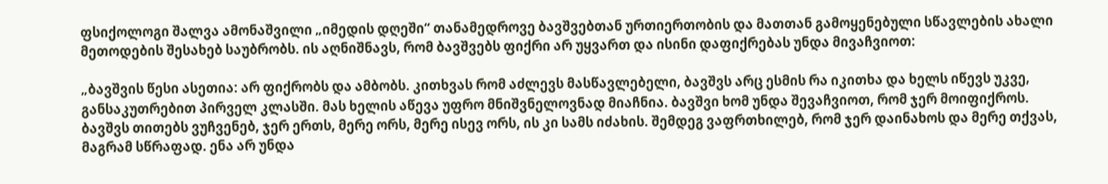ფსიქოლოგი შალვა ამონაშვილი „იმედის დღეში“ თანამედროვე ბავშვებთან ურთიერთობის და მათთან გამოყენებული სწავლების ახალი მეთოდების შესახებ საუბრობს. ის აღნიშნავს, რომ ბავშვებს ფიქრი არ უყვართ და ისინი დაფიქრებას უნდა მივაჩვიოთ:

„ბავშვის წესი ასეთია: არ ფიქრობს და ამბობს. კითხვას რომ აძლევს მასწავლებელი, ბავშვს არც ესმის რა იკითხა და ხელს იწევს უკვე, განსაკუთრებით პირველ კლასში. მას ხელის აწევა უფრო მნიშვნელოვნად მიაჩნია. ბავშვი ხომ უნდა შევაჩვიოთ, რომ ჯერ მოიფიქროს. ბავშვს თითებს ვუჩვენებ, ჯერ ერთს, მერე ორს, მერე ისევ ორს, ის კი სამს იძახის. შემდეგ ვაფრთხილებ, რომ ჯერ დაინახოს და მერე თქვას, მაგრამ სწრაფად. ენა არ უნდა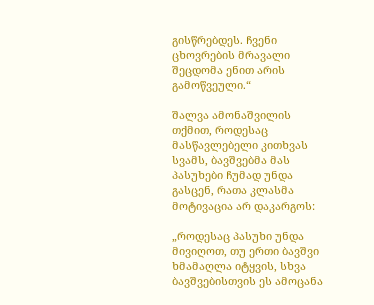გისწრებდეს. ჩვენი ცხოვრების მრავალი შეცდომა ენით არის გამოწვეული.“

შალვა ამონაშვილის თქმით, როდესაც მასწავლებელი კითხვას სვამს, ბავშვებმა მას პასუხები ჩუმად უნდა გასცენ, რათა კლასმა მოტივაცია არ დაკარგოს:

„როდესაც პასუხი უნდა მივიღოთ, თუ ერთი ბავშვი ხმამაღლა იტყვის, სხვა ბავშვებისთვის ეს ამოცანა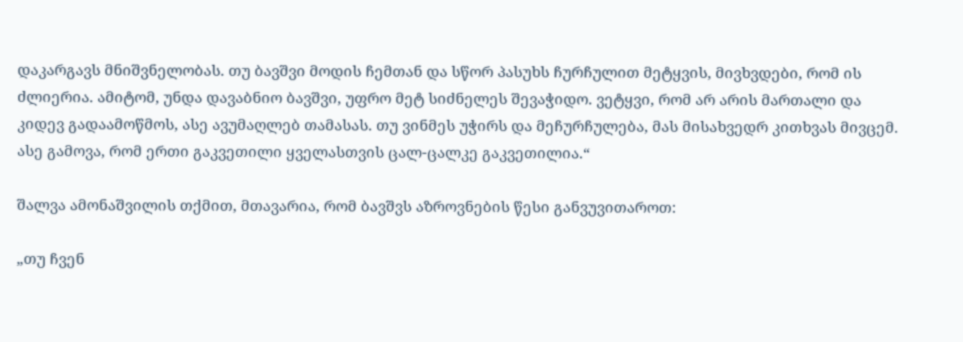დაკარგავს მნიშვნელობას. თუ ბავშვი მოდის ჩემთან და სწორ პასუხს ჩურჩულით მეტყვის, მივხვდები, რომ ის ძლიერია. ამიტომ, უნდა დავაბნიო ბავშვი, უფრო მეტ სიძნელეს შევაჭიდო. ვეტყვი, რომ არ არის მართალი და კიდევ გადაამოწმოს, ასე ავუმაღლებ თამასას. თუ ვინმეს უჭირს და მეჩურჩულება, მას მისახვედრ კითხვას მივცემ. ასე გამოვა, რომ ერთი გაკვეთილი ყველასთვის ცალ-ცალკე გაკვეთილია.“

შალვა ამონაშვილის თქმით, მთავარია, რომ ბავშვს აზროვნების წესი განვუვითაროთ:

„თუ ჩვენ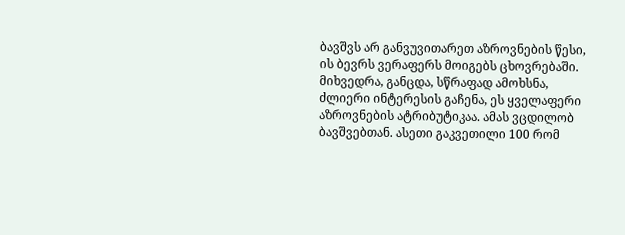ბავშვს არ განვუვითარეთ აზროვნების წესი, ის ბევრს ვერაფერს მოიგებს ცხოვრებაში. მიხვედრა, განცდა, სწრაფად ამოხსნა, ძლიერი ინტერესის გაჩენა, ეს ყველაფერი აზროვნების ატრიბუტიკაა. ამას ვცდილობ ბავშვებთან. ასეთი გაკვეთილი 100 რომ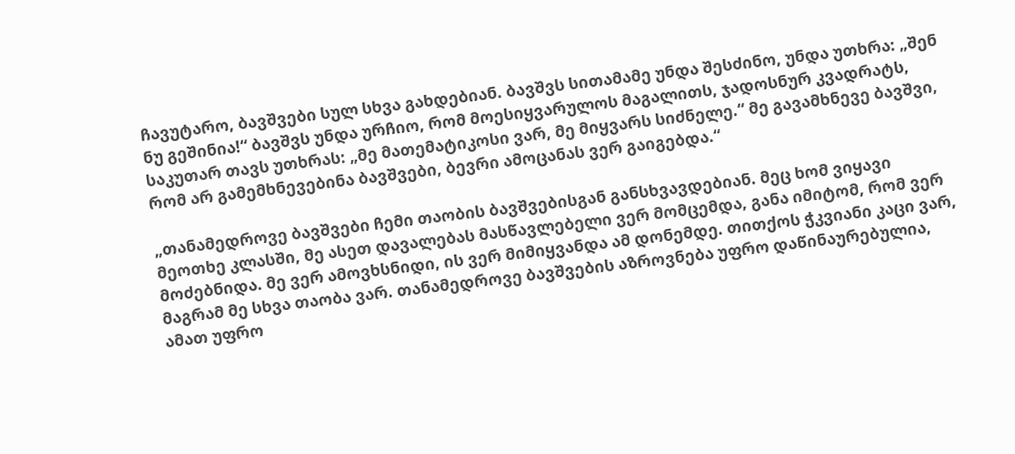ჩავუტარო, ბავშვები სულ სხვა გახდებიან. ბავშვს სითამამე უნდა შესძინო, უნდა უთხრა: „შენ ნუ გეშინია!“ ბავშვს უნდა ურჩიო, რომ მოესიყვარულოს მაგალითს, ჯადოსნურ კვადრატს, საკუთარ თავს უთხრას: „მე მათემატიკოსი ვარ, მე მიყვარს სიძნელე.“ მე გავამხნევე ბავშვი, რომ არ გამემხნევებინა ბავშვები, ბევრი ამოცანას ვერ გაიგებდა.“

„თანამედროვე ბავშვები ჩემი თაობის ბავშვებისგან განსხვავდებიან. მეც ხომ ვიყავი მეოთხე კლასში, მე ასეთ დავალებას მასწავლებელი ვერ მომცემდა, განა იმიტომ, რომ ვერ მოძებნიდა. მე ვერ ამოვხსნიდი, ის ვერ მიმიყვანდა ამ დონემდე. თითქოს ჭკვიანი კაცი ვარ, მაგრამ მე სხვა თაობა ვარ. თანამედროვე ბავშვების აზროვნება უფრო დაწინაურებულია, ამათ უფრო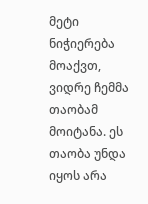მეტი ნიჭიერება მოაქვთ, ვიდრე ჩემმა თაობამ მოიტანა. ეს თაობა უნდა იყოს არა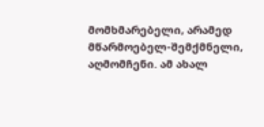მომხმარებელი, არამედ მწარმოებელ-შემქმნელი, აღმომჩენი. ამ ახალ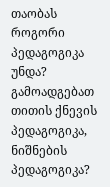თაობას როგორი პედაგოგიკა უნდა? გამოადგებათ თითის ქნევის პედაგოგიკა, ნიშნების პედაგოგიკა?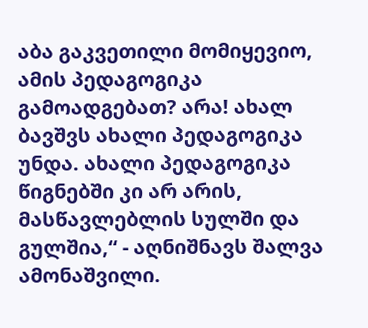აბა გაკვეთილი მომიყევიო, ამის პედაგოგიკა გამოადგებათ? არა! ახალ ბავშვს ახალი პედაგოგიკა უნდა. ახალი პედაგოგიკა წიგნებში კი არ არის, მასწავლებლის სულში და გულშია,“ - აღნიშნავს შალვა ამონაშვილი.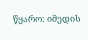წყარო: იმედის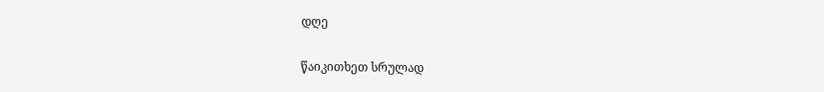დღე


წაიკითხეთ სრულად